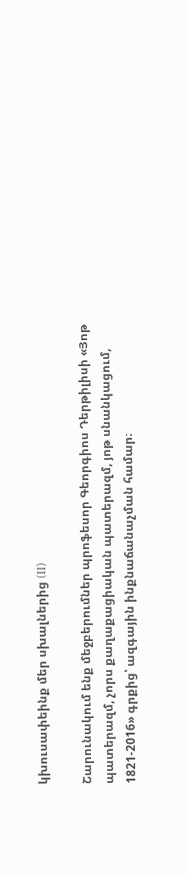կխուսափեինք մեր սխալներից (II)

Շարունակում ենք մեջբերումներ պրոֆեսոր Գեորգիոս Դերթիլիսի «Յոթ պատերազմ, չորս քաղաքացիական պատերազմ, յոթ սնանկացում, 1821-2016» գրքից՝ ազգային ինքնաճանաչման համար։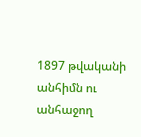1897 թվականի անհիմն ու անհաջող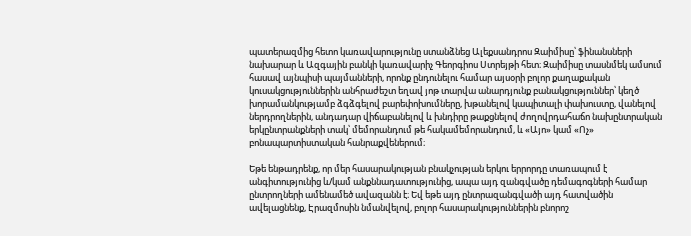պատերազմից հետո կառավարությունը ստանձնեց Ալեքսանդրոս Զաիմիսը՝ ֆինանսների նախարար և Ազգային բանկի կառավարիչ Գեորգիոս Ստրեյթի հետ։ Զաիմիսը տասնմեկ ամսում հասավ այնպիսի պայմանների, որոնք ընդունելու համար այսօրի բոլոր քաղաքական կուսակցություններին անհրաժեշտ եղավ յոթ տարվա անարդյունք բանակցություններ՝ կեղծ խորամանկությամբ ձգձգելով բարեփոխումները, խթանելով կապիտալի փախուստը, վանելով ներդրողներին, անդադար վիճաբանելով և խնդիրը թաքցնելով ժողովրդահաճո նախընտրական երկընտրանքների տակ՝ մեմորանդում թե հակամեմորանդում, և «Այո» կամ «Ոչ» բոնապարտիստական հանրաքվեներում։

Եթե ենթադրենք, որ մեր հասարակության բնակչության երկու երրորդը տառապում է անգիտությունից և/կամ անքննադատությունից, ապա այդ զանգվածը դեմագոգների համար ընտրողների ամենամեծ ավազանն է։ Եվ եթե այդ ընտրազանգվածի այդ հատվածին ավելացնենք, Էրազմոսին նմանվելով, բոլոր հասարակություններին բնորոշ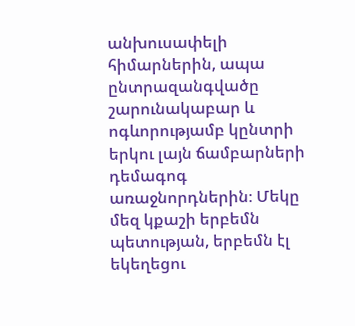անխուսափելի հիմարներին, ապա ընտրազանգվածը շարունակաբար և ոգևորությամբ կընտրի երկու լայն ճամբարների դեմագոգ առաջնորդներին։ Մեկը մեզ կքաշի երբեմն պետության, երբեմն էլ եկեղեցու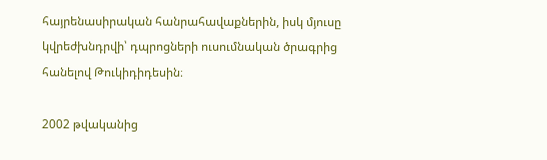հայրենասիրական հանրահավաքներին, իսկ մյուսը կվրեժխնդրվի՝ դպրոցների ուսումնական ծրագրից հանելով Թուկիդիդեսին։

2002 թվականից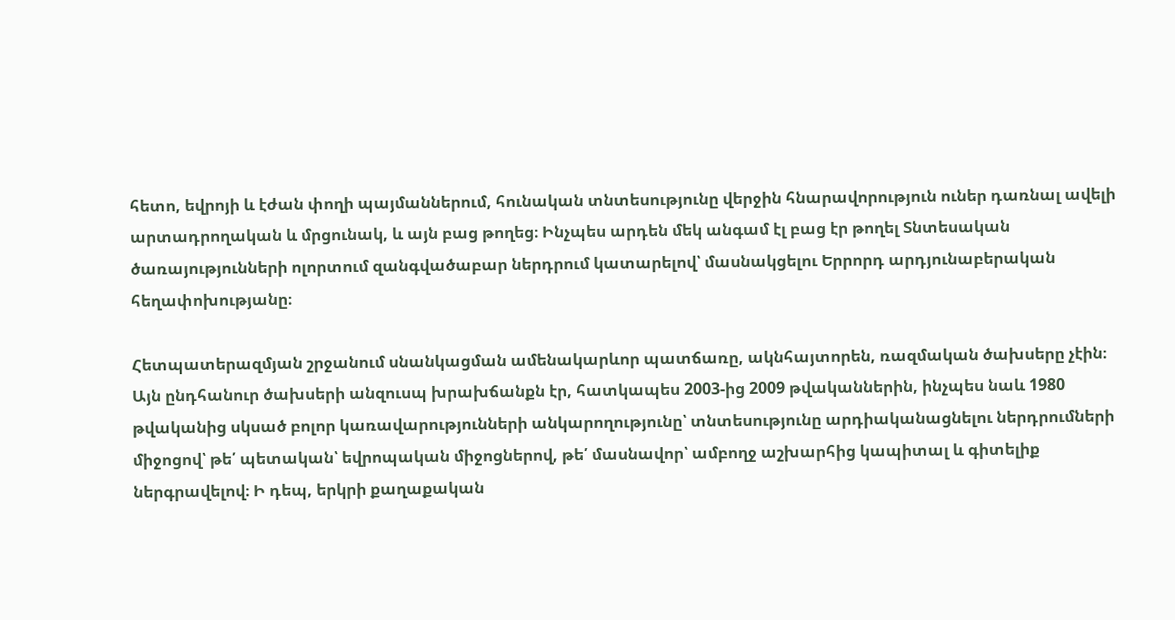հետո, եվրոյի և էժան փողի պայմաններում, հունական տնտեսությունը վերջին հնարավորություն ուներ դառնալ ավելի արտադրողական և մրցունակ, և այն բաց թողեց։ Ինչպես արդեն մեկ անգամ էլ բաց էր թողել Տնտեսական ծառայությունների ոլորտում զանգվածաբար ներդրում կատարելով՝ մասնակցելու Երրորդ արդյունաբերական հեղափոխությանը։

Հետպատերազմյան շրջանում սնանկացման ամենակարևոր պատճառը, ակնհայտորեն, ռազմական ծախսերը չէին։ Այն ընդհանուր ծախսերի անզուսպ խրախճանքն էր, հատկապես 2003-ից 2009 թվականներին, ինչպես նաև 1980 թվականից սկսած բոլոր կառավարությունների անկարողությունը՝ տնտեսությունը արդիականացնելու ներդրումների միջոցով՝ թե՛ պետական՝ եվրոպական միջոցներով, թե՛ մասնավոր՝ ամբողջ աշխարհից կապիտալ և գիտելիք ներգրավելով։ Ի դեպ, երկրի քաղաքական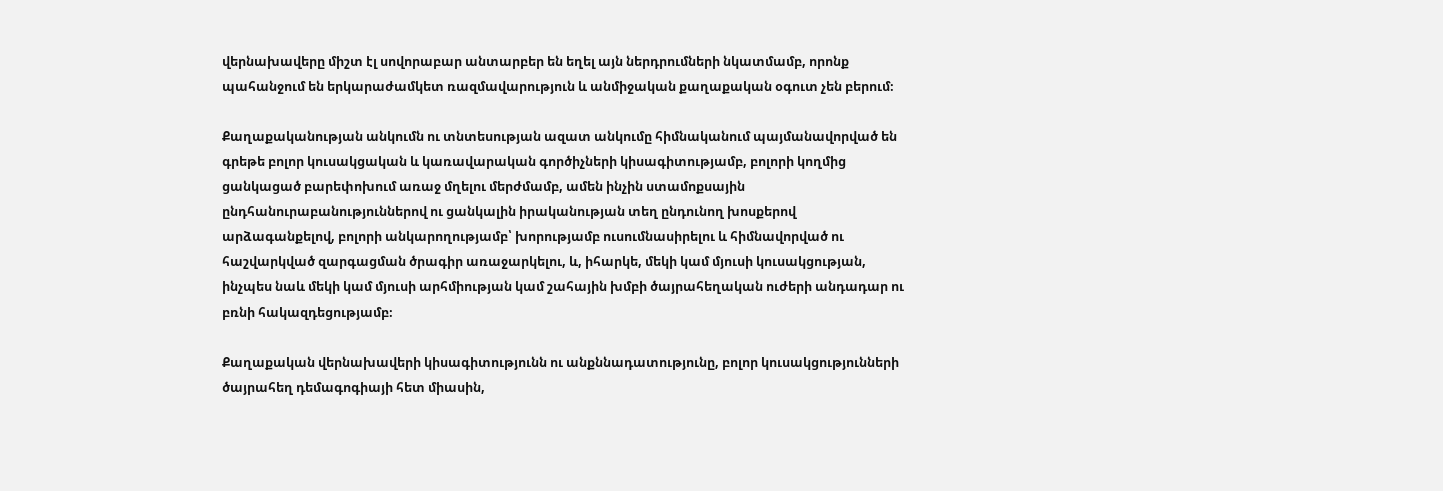վերնախավերը միշտ էլ սովորաբար անտարբեր են եղել այն ներդրումների նկատմամբ, որոնք պահանջում են երկարաժամկետ ռազմավարություն և անմիջական քաղաքական օգուտ չեն բերում։

Քաղաքականության անկումն ու տնտեսության ազատ անկումը հիմնականում պայմանավորված են գրեթե բոլոր կուսակցական և կառավարական գործիչների կիսագիտությամբ, բոլորի կողմից ցանկացած բարեփոխում առաջ մղելու մերժմամբ, ամեն ինչին ստամոքսային ընդհանուրաբանություններով ու ցանկալին իրականության տեղ ընդունող խոսքերով արձագանքելով, բոլորի անկարողությամբ՝ խորությամբ ուսումնասիրելու և հիմնավորված ու հաշվարկված զարգացման ծրագիր առաջարկելու, և, իհարկե, մեկի կամ մյուսի կուսակցության, ինչպես նաև մեկի կամ մյուսի արհմիության կամ շահային խմբի ծայրահեղական ուժերի անդադար ու բռնի հակազդեցությամբ։

Քաղաքական վերնախավերի կիսագիտությունն ու անքննադատությունը, բոլոր կուսակցությունների ծայրահեղ դեմագոգիայի հետ միասին,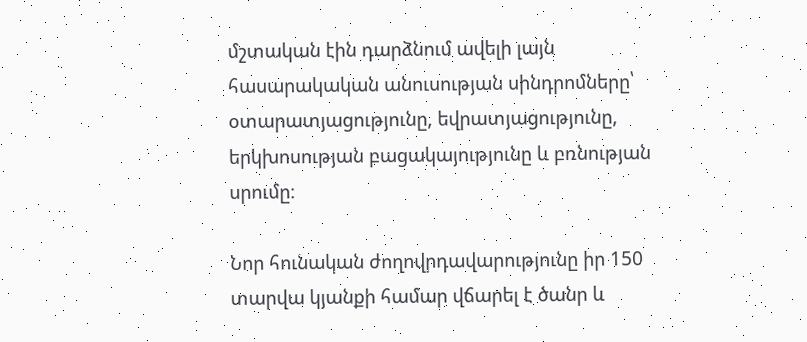մշտական էին դարձնում ավելի լայն հասարակական անուսության սինդրոմները՝ օտարատյացությունը, եվրատյացությունը, երկխոսության բացակայությունը և բռնության սրումը։

Նոր հունական ժողովրդավարությունը իր 150 տարվա կյանքի համար վճարել է ծանր և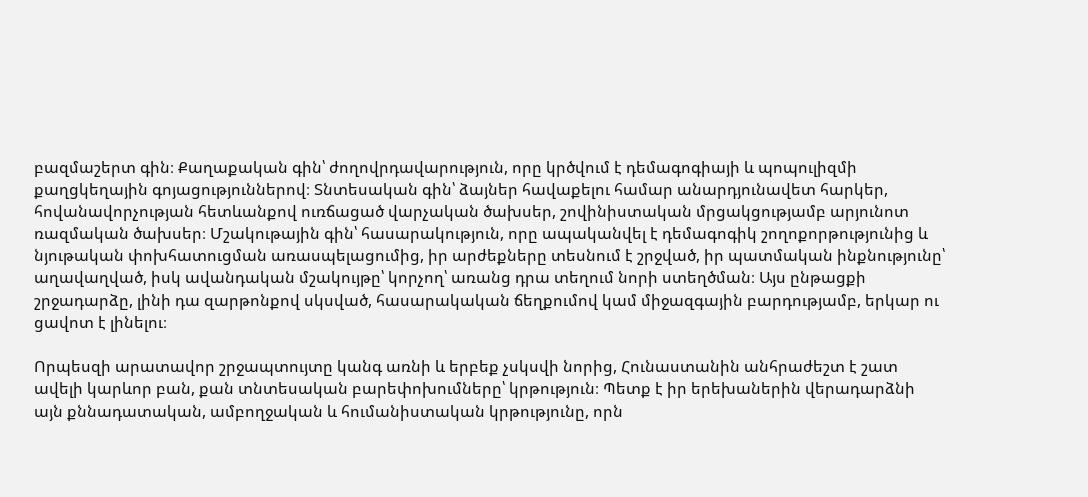բազմաշերտ գին։ Քաղաքական գին՝ ժողովրդավարություն, որը կրծվում է դեմագոգիայի և պոպուլիզմի քաղցկեղային գոյացություններով։ Տնտեսական գին՝ ձայներ հավաքելու համար անարդյունավետ հարկեր, հովանավորչության հետևանքով ուռճացած վարչական ծախսեր, շովինիստական մրցակցությամբ արյունոտ ռազմական ծախսեր։ Մշակութային գին՝ հասարակություն, որը ապականվել է դեմագոգիկ շողոքորթությունից և նյութական փոխհատուցման առասպելացումից, իր արժեքները տեսնում է շրջված, իր պատմական ինքնությունը՝ աղավաղված, իսկ ավանդական մշակույթը՝ կորչող՝ առանց դրա տեղում նորի ստեղծման։ Այս ընթացքի շրջադարձը, լինի դա զարթոնքով սկսված, հասարակական ճեղքումով կամ միջազգային բարդությամբ, երկար ու ցավոտ է լինելու։

Որպեսզի արատավոր շրջապտույտը կանգ առնի և երբեք չսկսվի նորից, Հունաստանին անհրաժեշտ է շատ ավելի կարևոր բան, քան տնտեսական բարեփոխումները՝ կրթություն։ Պետք է իր երեխաներին վերադարձնի այն քննադատական, ամբողջական և հումանիստական կրթությունը, որն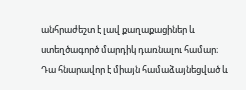անհրաժեշտ է լավ քաղաքացիներ և ստեղծագործ մարդիկ դառնալու համար։ Դա հնարավոր է միայն համաձայնեցված և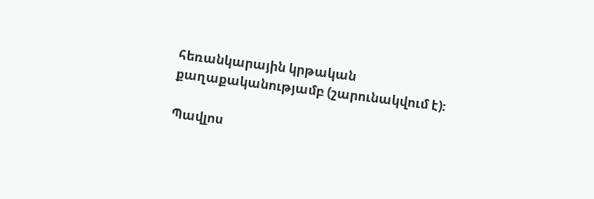հեռանկարային կրթական քաղաքականությամբ (շարունակվում է)։

Պավլոս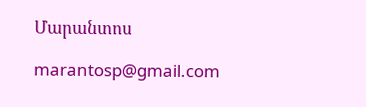Մարանտոս

marantosp@gmail.com